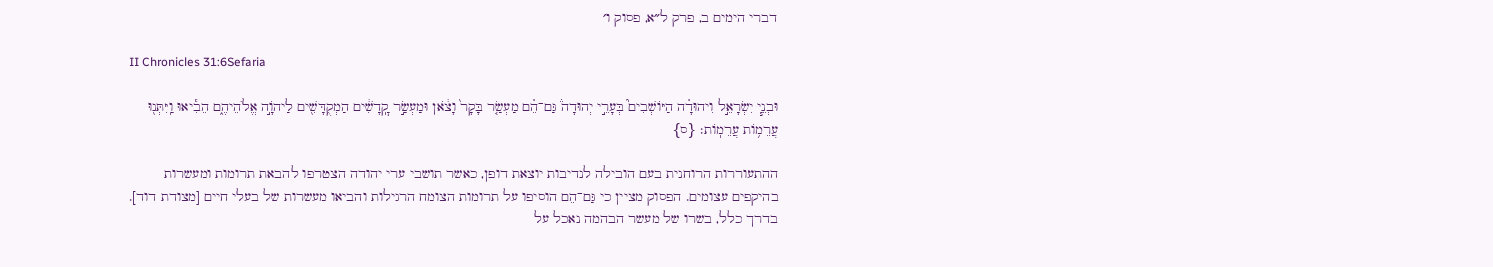דברי הימים ב, פרק ל״א, פסוק ו׳

II Chronicles 31:6Sefaria

וּבְנֵ֧י יִשְׂרָאֵ֣ל וִיהוּדָ֗ה הַיּוֹשְׁבִים֮ בְּעָרֵ֣י יְהוּדָה֒ גַּם־הֵ֗ם מַעְשַׂ֤ר בָּקָר֙ וָצֹ֔אן וּמַעְשַׂ֣ר קׇֽדָשִׁ֔ים הַמְקֻדָּשִׁ֖ים לַיהֹוָ֣ה אֱלֹהֵיהֶ֑ם הֵבִ֕יאוּ וַֽיִּתְּנ֖וּ עֲרֵמ֥וֹת עֲרֵמֽוֹת׃ {ס}

ההתעוררות הרוחנית בעם הובילה לנדיבות יוצאת דופן, כאשר תושבי ערי יהודה הצטרפו להבאת תרומות ומעשרות בהיקפים עצומים. הפסוק מציין כי גַּם־הֵם הוסיפו על תרומות הצומח הרגילות והביאו מעשרות של בעלי חיים [מצודת דוד]. בדרך כלל, בשרו של מעשר הבהמה נאכל על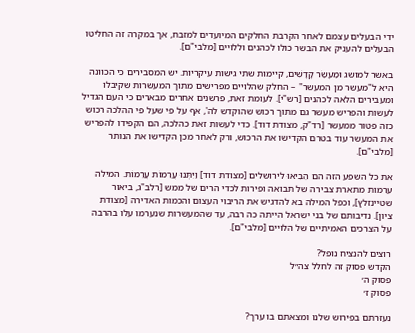ידי הבעלים עצמם לאחר הקרבת החלקים המיועדים למזבח, אך במקרה זה החליטו הבעלים להעניק את הבשר כולו לכהנים וללויים [מלבי"ם].

באשר למושג וּמַעְשַׂר קָדָשִׁים, קיימות שתי גישות עיקריות. יש המסבירים כי הכוונה היא ל"מעשר מן המעשר" – החלק שהלויים מפרישים מתוך המעשרות שקיבלו ומעבירים הלאה לכהנים [רש"י]. לעומת זאת, פרשנים אחרים מבארים כי העם הגדיל לעשות והפריש מעשר גם מתוך רכוש שהוקדש לה', אף על פי שעל פי ההלכה רכוש כזה פטור ממעשר [רד"ק, מצודת דוד]. כדי לעשות זאת כהלכה, הם הקפידו להפריש את המעשר עוד בטרם הקדישו את הרכוש, ורק לאחר מכן הקדישו את הנותר [מלבי"ם].

את כל השפע הזה הם הֵבִיאוּ לירושלים [מצודת דוד] וַיִּתְּנוּ עֲרֵמוֹת עֲרֵמוֹת. המילה ערמות מתארת צבירה של תבואה ופירות לכדי הרים של ממש [רלב"ג, ביאור שטיינזלץ], וכפל המילה בא להדגיש את הריבוי העצום והכמות האדירה [מצודת ציון]. נדיבותם של בני ישראל הייתה כה רבה, עד שהמעשרות שנערמו עלו בהרבה על הצרכים האמיתיים של הלויים [מלבי"ם].

רוצים להנציח נופל?
הקדש פסוק זה לחלל צה״ל
פסוק ה׳
פסוק ז׳

נעזרתם בפירוש שלנו ומצאתם בו ערך?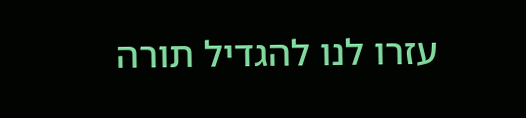עזרו לנו להגדיל תורה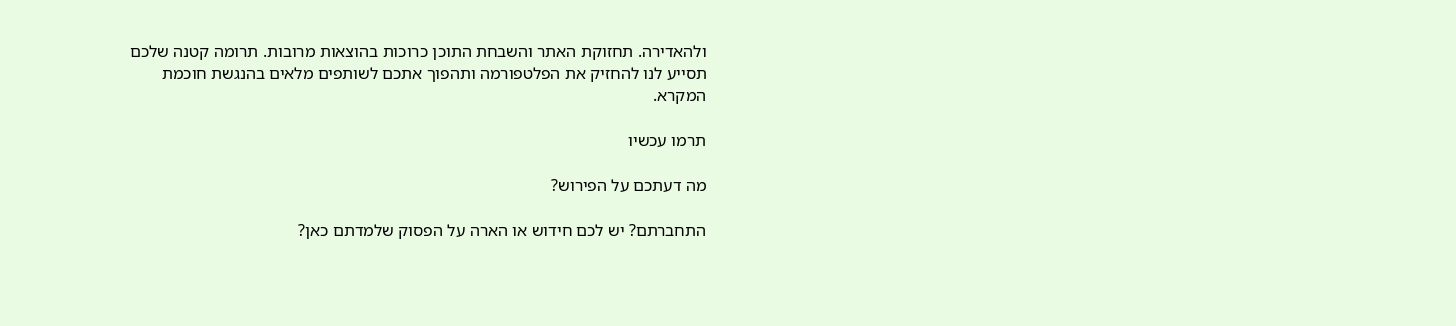ולהאדירה. תחזוקת האתר והשבחת התוכן כרוכות בהוצאות מרובות. תרומה קטנה שלכם תסייע לנו להחזיק את הפלטפורמה ותהפוך אתכם לשותפים מלאים בהנגשת חוכמת המקרא.

תרמו עכשיו

מה דעתכם על הפירוש?

התחברתם? יש לכם חידוש או הארה על הפסוק שלמדתם כאן?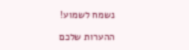נשמח לשמוע!

ההערות שלכם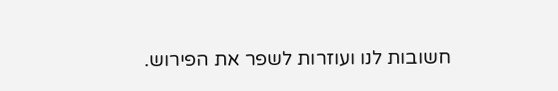חשובות לנו ועוזרות לשפר את הפירוש.